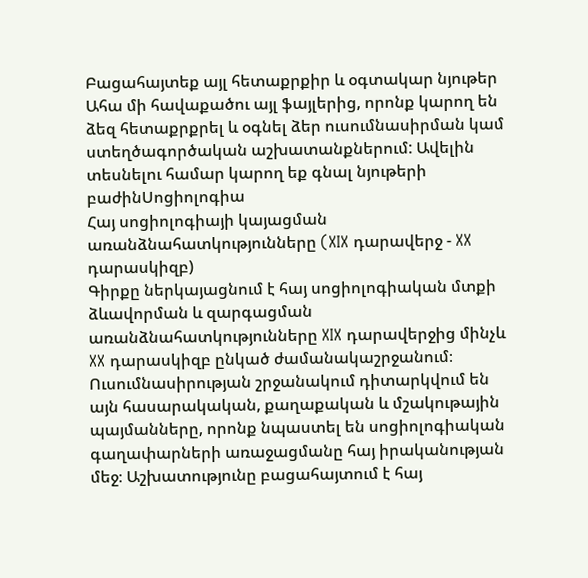Բացահայտեք այլ հետաքրքիր և օգտակար նյութեր
Ահա մի հավաքածու այլ ֆայլերից, որոնք կարող են ձեզ հետաքրքրել և օգնել ձեր ուսումնասիրման կամ ստեղծագործական աշխատանքներում: Ավելին տեսնելու համար կարող եք գնալ նյութերի բաժինՍոցիոլոգիա
Հայ սոցիոլոգիայի կայացման առանձնահատկությունները (XIX դարավերջ - XX դարասկիզբ)
Գիրքը ներկայացնում է հայ սոցիոլոգիական մտքի ձևավորման և զարգացման առանձնահատկությունները XIX դարավերջից մինչև XX դարասկիզբ ընկած ժամանակաշրջանում։ Ուսումնասիրության շրջանակում դիտարկվում են այն հասարակական, քաղաքական և մշակութային պայմանները, որոնք նպաստել են սոցիոլոգիական գաղափարների առաջացմանը հայ իրականության մեջ։ Աշխատությունը բացահայտում է հայ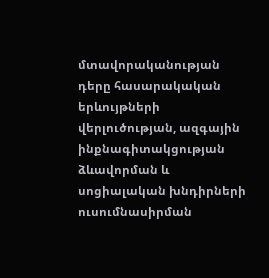մտավորականության դերը հասարակական երևույթների վերլուծության, ազգային ինքնագիտակցության ձևավորման և սոցիալական խնդիրների ուսումնասիրման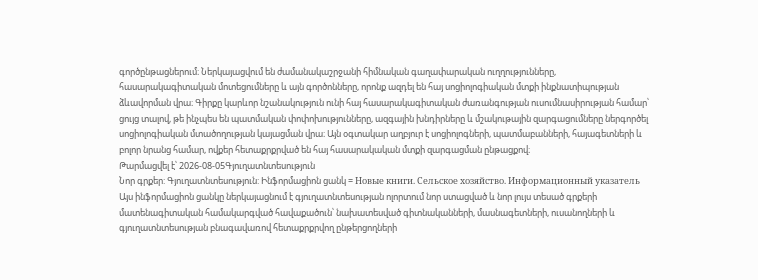գործընթացներում։ Ներկայացվում են ժամանակաշրջանի հիմնական գաղափարական ուղղությունները, հասարակագիտական մոտեցումները և այն գործոնները, որոնք ազդել են հայ սոցիոլոգիական մտքի ինքնատիպության ձևավորման վրա։ Գիրքը կարևոր նշանակություն ունի հայ հասարակագիտական ժառանգության ուսումնասիրության համար՝ ցույց տալով, թե ինչպես են պատմական փոփոխությունները, ազգային խնդիրները և մշակութային զարգացումները ներգործել սոցիոլոգիական մտածողության կայացման վրա։ Այն օգտակար աղբյուր է սոցիոլոգների, պատմաբանների, հայագետների և բոլոր նրանց համար, ովքեր հետաքրքրված են հայ հասարակական մտքի զարգացման ընթացքով։
Թարմացվել է՝ 2026-08-05Գյուղատնտեսություն
Նոր գրքեր: Գյուղատնտեսություն: Ինֆորմացիոն ցանկ = Новые книги. Сельское хозяйство. Информационный указатель
Այս ինֆորմացիոն ցանկը ներկայացնում է գյուղատնտեսության ոլորտում նոր ստացված և նոր լույս տեսած գրքերի մատենագիտական համակարգված հավաքածուն՝ նախատեսված գիտնականների, մասնագետների, ուսանողների և գյուղատնտեսության բնագավառով հետաքրքրվող ընթերցողների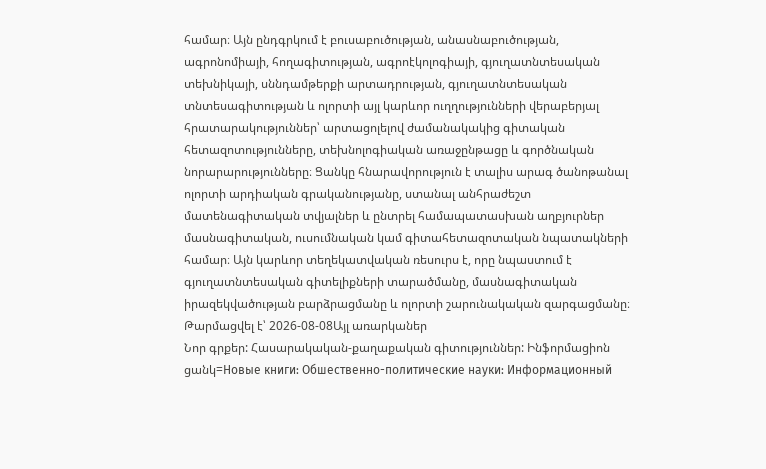համար։ Այն ընդգրկում է բուսաբուծության, անասնաբուծության, ագրոնոմիայի, հողագիտության, ագրոէկոլոգիայի, գյուղատնտեսական տեխնիկայի, սննդամթերքի արտադրության, գյուղատնտեսական տնտեսագիտության և ոլորտի այլ կարևոր ուղղությունների վերաբերյալ հրատարակություններ՝ արտացոլելով ժամանակակից գիտական հետազոտությունները, տեխնոլոգիական առաջընթացը և գործնական նորարարությունները։ Ցանկը հնարավորություն է տալիս արագ ծանոթանալ ոլորտի արդիական գրականությանը, ստանալ անհրաժեշտ մատենագիտական տվյալներ և ընտրել համապատասխան աղբյուրներ մասնագիտական, ուսումնական կամ գիտահետազոտական նպատակների համար։ Այն կարևոր տեղեկատվական ռեսուրս է, որը նպաստում է գյուղատնտեսական գիտելիքների տարածմանը, մասնագիտական իրազեկվածության բարձրացմանը և ոլորտի շարունակական զարգացմանը։
Թարմացվել է՝ 2026-08-08Այլ առարկաներ
Նոր գրքեր: Հասարակական-քաղաքական գիտություններ: Ինֆորմացիոն ցանկ=Новые книги: Обшественно-политические науки: Информационный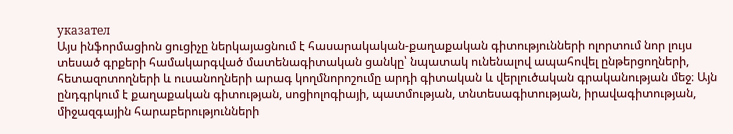указател
Այս ինֆորմացիոն ցուցիչը ներկայացնում է հասարակական-քաղաքական գիտությունների ոլորտում նոր լույս տեսած գրքերի համակարգված մատենագիտական ցանկը՝ նպատակ ունենալով ապահովել ընթերցողների, հետազոտողների և ուսանողների արագ կողմնորոշումը արդի գիտական և վերլուծական գրականության մեջ։ Այն ընդգրկում է քաղաքական գիտության, սոցիոլոգիայի, պատմության, տնտեսագիտության, իրավագիտության, միջազգային հարաբերությունների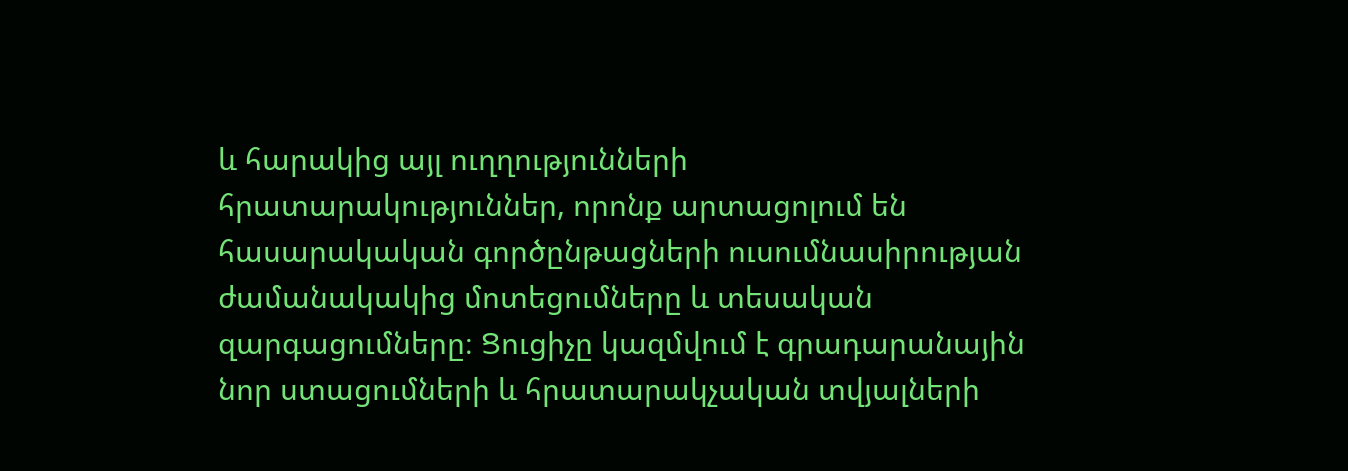և հարակից այլ ուղղությունների հրատարակություններ, որոնք արտացոլում են հասարակական գործընթացների ուսումնասիրության ժամանակակից մոտեցումները և տեսական զարգացումները։ Ցուցիչը կազմվում է գրադարանային նոր ստացումների և հրատարակչական տվյալների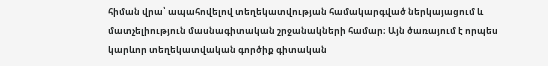հիման վրա՝ ապահովելով տեղեկատվության համակարգված ներկայացում և մատչելիություն մասնագիտական շրջանակների համար։ Այն ծառայում է որպես կարևոր տեղեկատվական գործիք գիտական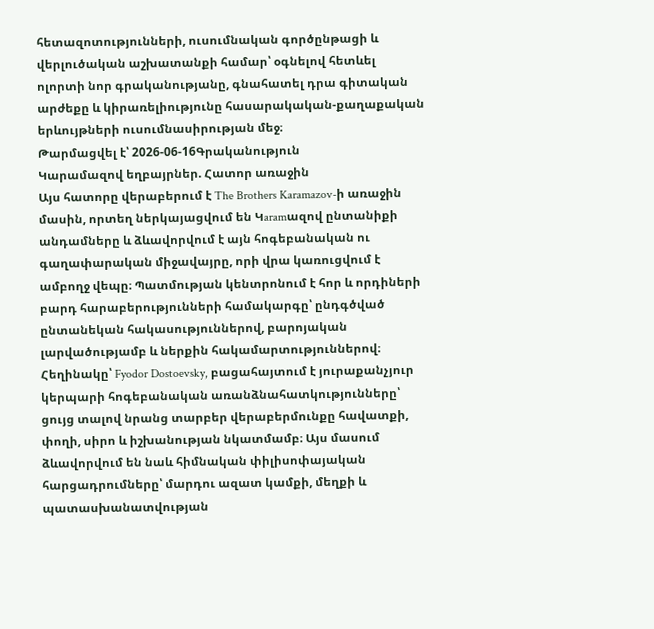հետազոտությունների, ուսումնական գործընթացի և վերլուծական աշխատանքի համար՝ օգնելով հետևել ոլորտի նոր գրականությանը, գնահատել դրա գիտական արժեքը և կիրառելիությունը հասարակական-քաղաքական երևույթների ուսումնասիրության մեջ։
Թարմացվել է՝ 2026-06-16Գրականություն
Կարամազով եղբայրներ. Հատոր առաջին
Այս հատորը վերաբերում է The Brothers Karamazov-ի առաջին մասին, որտեղ ներկայացվում են Կaramազով ընտանիքի անդամները և ձևավորվում է այն հոգեբանական ու գաղափարական միջավայրը, որի վրա կառուցվում է ամբողջ վեպը։ Պատմության կենտրոնում է հոր և որդիների բարդ հարաբերությունների համակարգը՝ ընդգծված ընտանեկան հակասություններով, բարոյական լարվածությամբ և ներքին հակամարտություններով։ Հեղինակը՝ Fyodor Dostoevsky, բացահայտում է յուրաքանչյուր կերպարի հոգեբանական առանձնահատկությունները՝ ցույց տալով նրանց տարբեր վերաբերմունքը հավատքի, փողի, սիրո և իշխանության նկատմամբ։ Այս մասում ձևավորվում են նաև հիմնական փիլիսոփայական հարցադրումները՝ մարդու ազատ կամքի, մեղքի և պատասխանատվության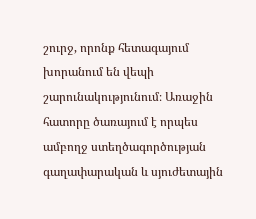շուրջ, որոնք հետագայում խորանում են վեպի շարունակությունում։ Առաջին հատորը ծառայում է որպես ամբողջ ստեղծագործության գաղափարական և սյուժետային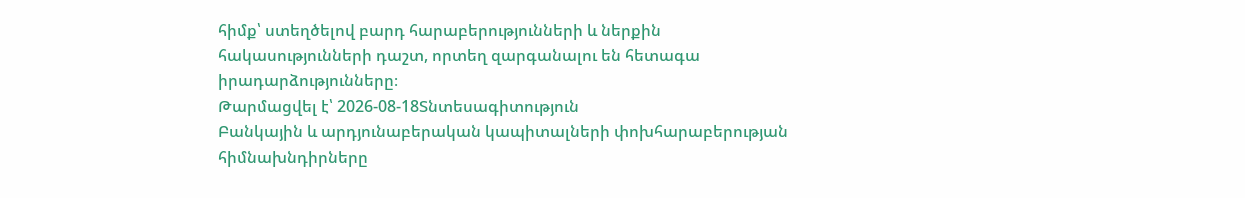հիմք՝ ստեղծելով բարդ հարաբերությունների և ներքին հակասությունների դաշտ, որտեղ զարգանալու են հետագա իրադարձությունները։
Թարմացվել է՝ 2026-08-18Տնտեսագիտություն
Բանկային և արդյունաբերական կապիտալների փոխհարաբերության հիմնախնդիրները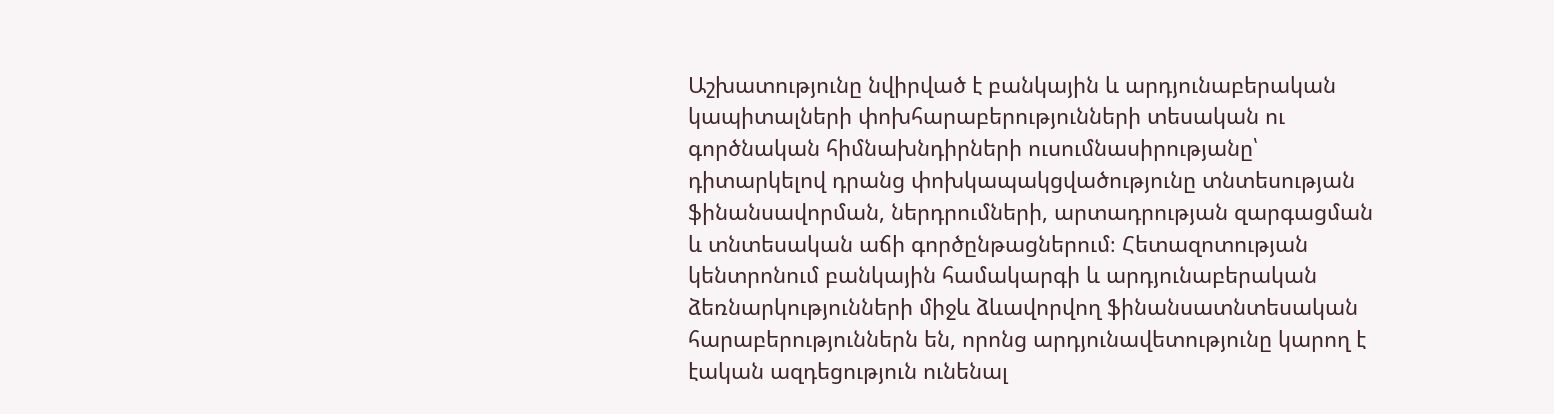Աշխատությունը նվիրված է բանկային և արդյունաբերական կապիտալների փոխհարաբերությունների տեսական ու գործնական հիմնախնդիրների ուսումնասիրությանը՝ դիտարկելով դրանց փոխկապակցվածությունը տնտեսության ֆինանսավորման, ներդրումների, արտադրության զարգացման և տնտեսական աճի գործընթացներում։ Հետազոտության կենտրոնում բանկային համակարգի և արդյունաբերական ձեռնարկությունների միջև ձևավորվող ֆինանսատնտեսական հարաբերություններն են, որոնց արդյունավետությունը կարող է էական ազդեցություն ունենալ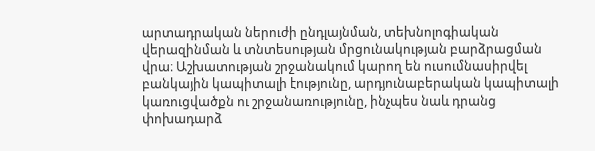արտադրական ներուժի ընդլայնման, տեխնոլոգիական վերազինման և տնտեսության մրցունակության բարձրացման վրա։ Աշխատության շրջանակում կարող են ուսումնասիրվել բանկային կապիտալի էությունը, արդյունաբերական կապիտալի կառուցվածքն ու շրջանառությունը, ինչպես նաև դրանց փոխադարձ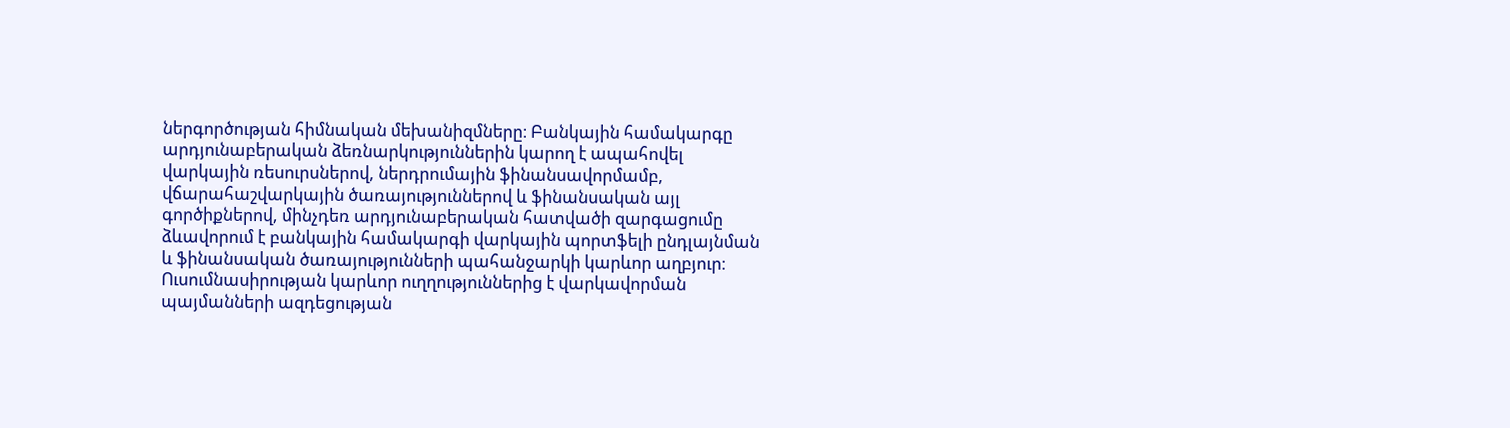ներգործության հիմնական մեխանիզմները։ Բանկային համակարգը արդյունաբերական ձեռնարկություններին կարող է ապահովել վարկային ռեսուրսներով, ներդրումային ֆինանսավորմամբ, վճարահաշվարկային ծառայություններով և ֆինանսական այլ գործիքներով, մինչդեռ արդյունաբերական հատվածի զարգացումը ձևավորում է բանկային համակարգի վարկային պորտֆելի ընդլայնման և ֆինանսական ծառայությունների պահանջարկի կարևոր աղբյուր։ Ուսումնասիրության կարևոր ուղղություններից է վարկավորման պայմանների ազդեցության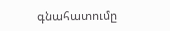գնահատումը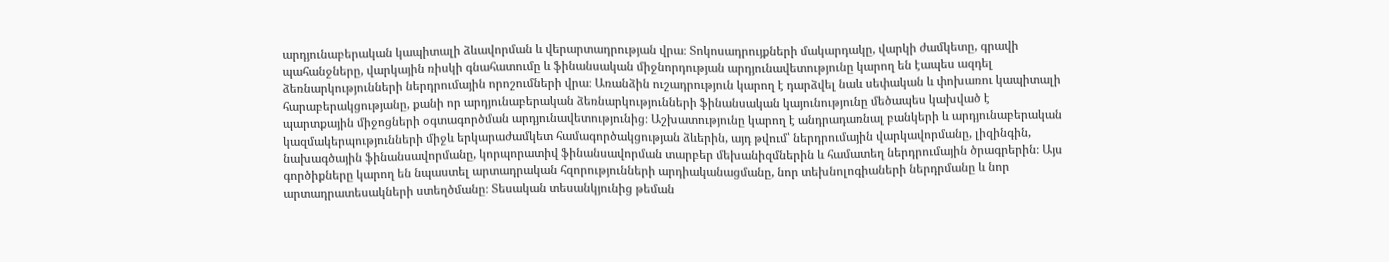արդյունաբերական կապիտալի ձևավորման և վերարտադրության վրա։ Տոկոսադրույքների մակարդակը, վարկի ժամկետը, գրավի պահանջները, վարկային ռիսկի գնահատումը և ֆինանսական միջնորդության արդյունավետությունը կարող են էապես ազդել ձեռնարկությունների ներդրումային որոշումների վրա։ Առանձին ուշադրություն կարող է դարձվել նաև սեփական և փոխառու կապիտալի հարաբերակցությանը, քանի որ արդյունաբերական ձեռնարկությունների ֆինանսական կայունությունը մեծապես կախված է պարտքային միջոցների օգտագործման արդյունավետությունից։ Աշխատությունը կարող է անդրադառնալ բանկերի և արդյունաբերական կազմակերպությունների միջև երկարաժամկետ համագործակցության ձևերին, այդ թվում՝ ներդրումային վարկավորմանը, լիզինգին, նախագծային ֆինանսավորմանը, կորպորատիվ ֆինանսավորման տարբեր մեխանիզմներին և համատեղ ներդրումային ծրագրերին։ Այս գործիքները կարող են նպաստել արտադրական հզորությունների արդիականացմանը, նոր տեխնոլոգիաների ներդրմանը և նոր արտադրատեսակների ստեղծմանը։ Տեսական տեսանկյունից թեման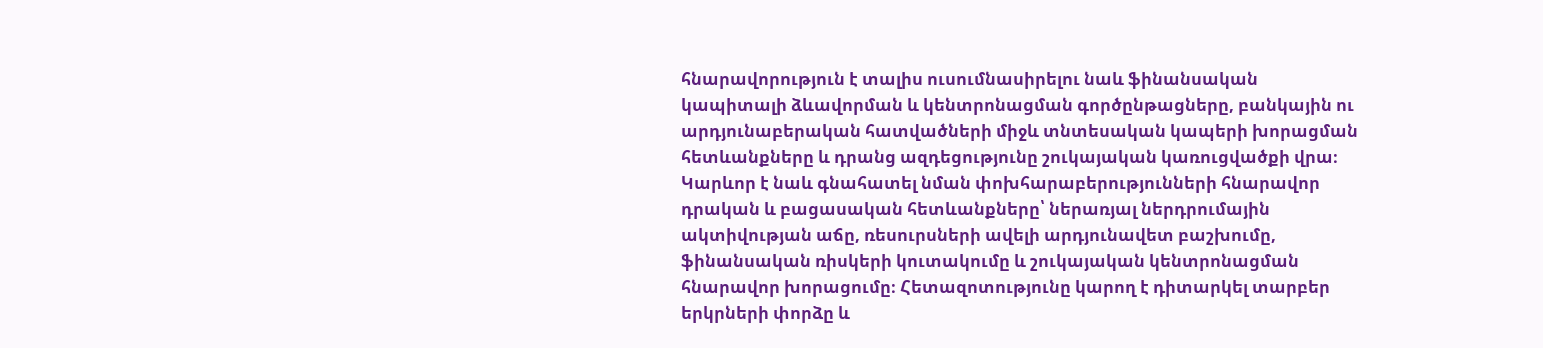հնարավորություն է տալիս ուսումնասիրելու նաև ֆինանսական կապիտալի ձևավորման և կենտրոնացման գործընթացները, բանկային ու արդյունաբերական հատվածների միջև տնտեսական կապերի խորացման հետևանքները և դրանց ազդեցությունը շուկայական կառուցվածքի վրա։ Կարևոր է նաև գնահատել նման փոխհարաբերությունների հնարավոր դրական և բացասական հետևանքները՝ ներառյալ ներդրումային ակտիվության աճը, ռեսուրսների ավելի արդյունավետ բաշխումը, ֆինանսական ռիսկերի կուտակումը և շուկայական կենտրոնացման հնարավոր խորացումը։ Հետազոտությունը կարող է դիտարկել տարբեր երկրների փորձը և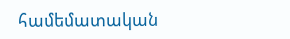համեմատական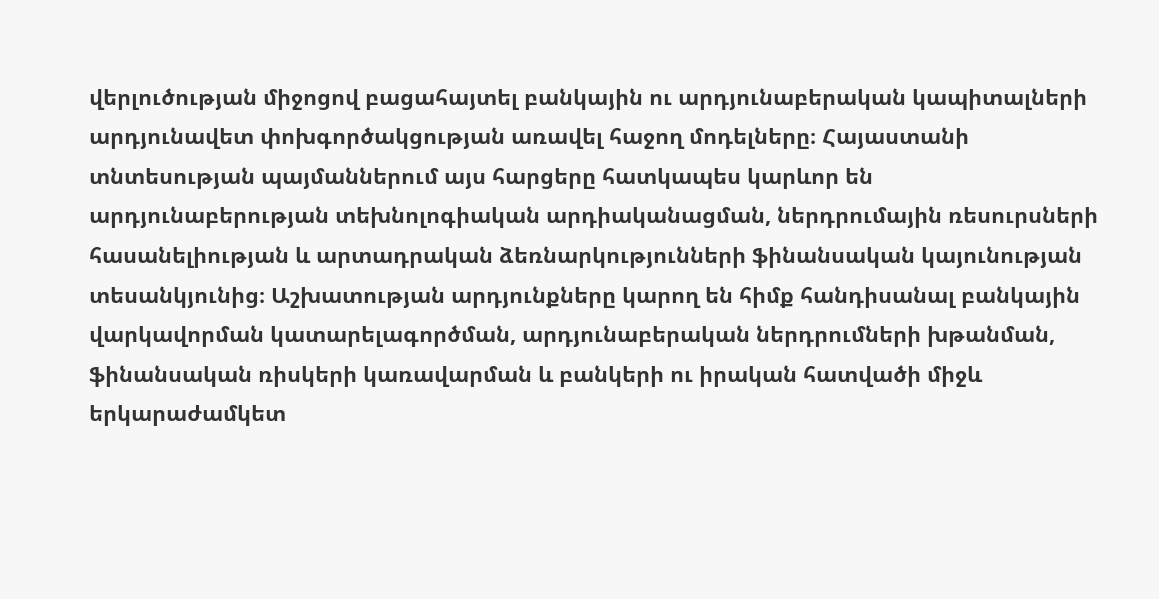վերլուծության միջոցով բացահայտել բանկային ու արդյունաբերական կապիտալների արդյունավետ փոխգործակցության առավել հաջող մոդելները։ Հայաստանի տնտեսության պայմաններում այս հարցերը հատկապես կարևոր են արդյունաբերության տեխնոլոգիական արդիականացման, ներդրումային ռեսուրսների հասանելիության և արտադրական ձեռնարկությունների ֆինանսական կայունության տեսանկյունից։ Աշխատության արդյունքները կարող են հիմք հանդիսանալ բանկային վարկավորման կատարելագործման, արդյունաբերական ներդրումների խթանման, ֆինանսական ռիսկերի կառավարման և բանկերի ու իրական հատվածի միջև երկարաժամկետ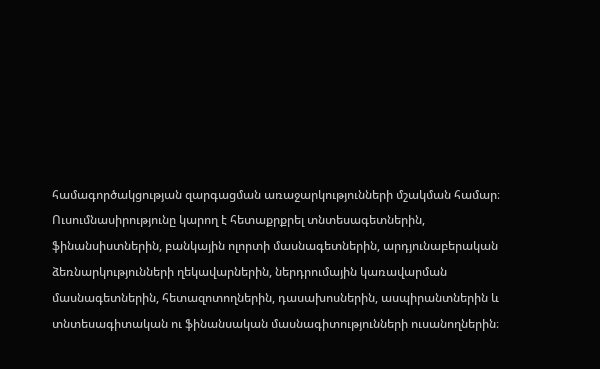համագործակցության զարգացման առաջարկությունների մշակման համար։ Ուսումնասիրությունը կարող է հետաքրքրել տնտեսագետներին, ֆինանսիստներին, բանկային ոլորտի մասնագետներին, արդյունաբերական ձեռնարկությունների ղեկավարներին, ներդրումային կառավարման մասնագետներին, հետազոտողներին, դասախոսներին, ասպիրանտներին և տնտեսագիտական ու ֆինանսական մասնագիտությունների ուսանողներին։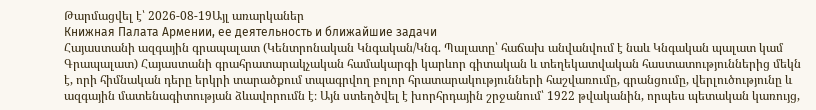Թարմացվել է՝ 2026-08-19Այլ առարկաներ
Книжная Палата Армении, ее деятельность и ближайшие задачи
Հայաստանի ազգային գրապալատ (Կենտրոնական Կնգական/Կնգ. Պալատը՝ հաճախ անվանվում է նաև Կնգական պալատ կամ Գրապալատ) Հայաստանի գրահրատարակչական համակարգի կարևոր գիտական և տեղեկատվական հաստատություններից մեկն է, որի հիմնական դերը երկրի տարածքում տպագրվող բոլոր հրատարակությունների հաշվառումը, գրանցումը, վերլուծությունը և ազգային մատենագիտության ձևավորումն է։ Այն ստեղծվել է խորհրդային շրջանում՝ 1922 թվականին, որպես պետական կառույց,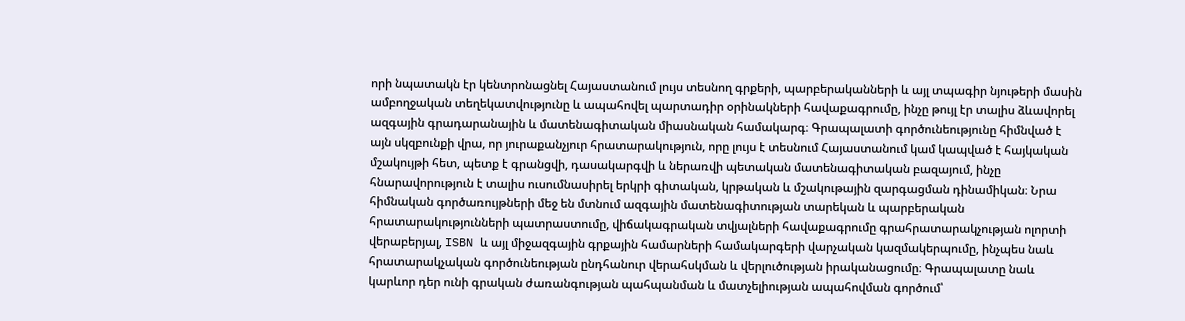որի նպատակն էր կենտրոնացնել Հայաստանում լույս տեսնող գրքերի, պարբերականների և այլ տպագիր նյութերի մասին ամբողջական տեղեկատվությունը և ապահովել պարտադիր օրինակների հավաքագրումը, ինչը թույլ էր տալիս ձևավորել ազգային գրադարանային և մատենագիտական միասնական համակարգ։ Գրապալատի գործունեությունը հիմնված է այն սկզբունքի վրա, որ յուրաքանչյուր հրատարակություն, որը լույս է տեսնում Հայաստանում կամ կապված է հայկական մշակույթի հետ, պետք է գրանցվի, դասակարգվի և ներառվի պետական մատենագիտական բազայում, ինչը հնարավորություն է տալիս ուսումնասիրել երկրի գիտական, կրթական և մշակութային զարգացման դինամիկան։ Նրա հիմնական գործառույթների մեջ են մտնում ազգային մատենագիտության տարեկան և պարբերական հրատարակությունների պատրաստումը, վիճակագրական տվյալների հավաքագրումը գրահրատարակչության ոլորտի վերաբերյալ, ISBN և այլ միջազգային գրքային համարների համակարգերի վարչական կազմակերպումը, ինչպես նաև հրատարակչական գործունեության ընդհանուր վերահսկման և վերլուծության իրականացումը։ Գրապալատը նաև կարևոր դեր ունի գրական ժառանգության պահպանման և մատչելիության ապահովման գործում՝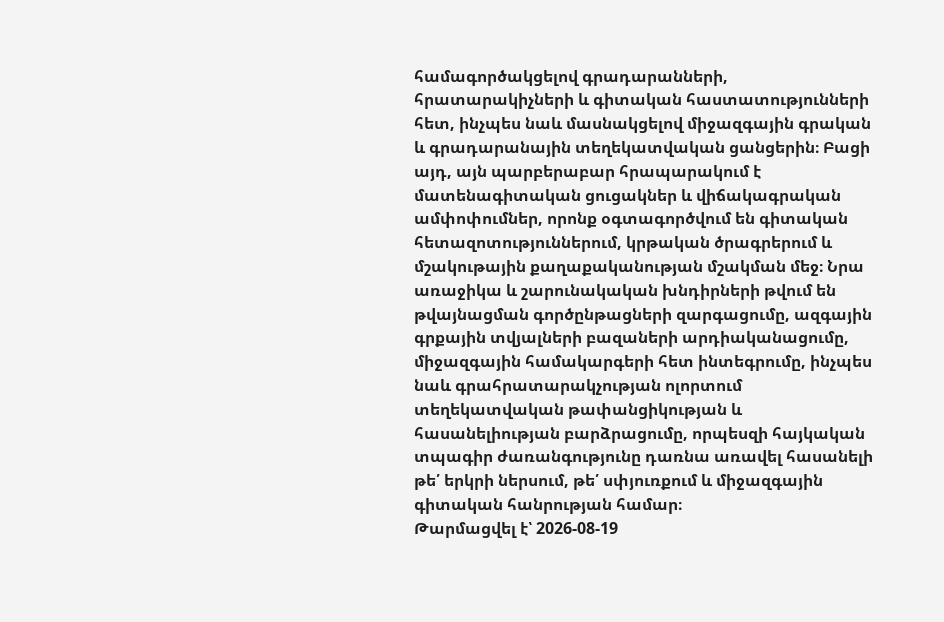համագործակցելով գրադարանների, հրատարակիչների և գիտական հաստատությունների հետ, ինչպես նաև մասնակցելով միջազգային գրական և գրադարանային տեղեկատվական ցանցերին։ Բացի այդ, այն պարբերաբար հրապարակում է մատենագիտական ցուցակներ և վիճակագրական ամփոփումներ, որոնք օգտագործվում են գիտական հետազոտություններում, կրթական ծրագրերում և մշակութային քաղաքականության մշակման մեջ։ Նրա առաջիկա և շարունակական խնդիրների թվում են թվայնացման գործընթացների զարգացումը, ազգային գրքային տվյալների բազաների արդիականացումը, միջազգային համակարգերի հետ ինտեգրումը, ինչպես նաև գրահրատարակչության ոլորտում տեղեկատվական թափանցիկության և հասանելիության բարձրացումը, որպեսզի հայկական տպագիր ժառանգությունը դառնա առավել հասանելի թե՛ երկրի ներսում, թե՛ սփյուռքում և միջազգային գիտական հանրության համար։
Թարմացվել է՝ 2026-08-19